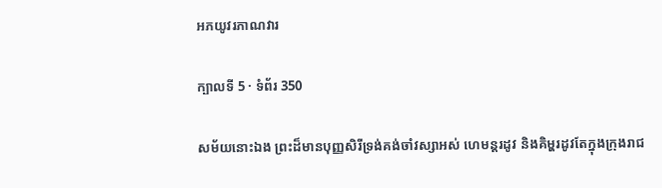អភយូវរភាណវារ

ក្បាលទី 5 · ទំព័រ 350

សម័យនោះឯង ព្រះដ៏មានបុញ្ញសិរីទ្រង់គង់ចាំវស្សាអស់ ហេមន្តរដូវ និងគិម្ហរដូវតែក្នុងក្រុងរាជ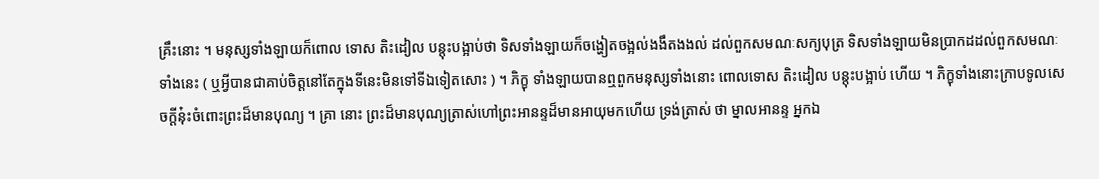គ្រឹះនោះ ។ មនុស្សទាំងឡាយក៏ពោល ទោស តិះដៀល បន្តុះបង្អាប់ថា ទិសទាំងឡាយក៏ចង្ហៀតចង្អល់ងងឹតងងល់ ដល់ពួកសមណៈសក្យបុត្រ ទិសទាំងឡាយមិនប្រាកដដល់ពួកសមណៈទាំងនេះ ( ឬអ្វីបានជាគាប់ចិត្តនៅតែក្នុងទីនេះមិនទៅទីឯទៀតសោះ ) ។ ភិក្ខុ ទាំងឡាយបានឮពួកមនុស្សទាំងនោះ ពោលទោស តិះដៀល បន្តុះបង្អាប់ ហើយ ។ ភិក្ខុទាំងនោះក្រាបទូលសេចក្តីនុ៎ះចំពោះព្រះដ៏មានបុណ្យ ។ គ្រា នោះ ព្រះដ៏មានបុណ្យត្រាស់ហៅព្រះអានន្ទដ៏មានអាយុមកហើយ ទ្រង់ត្រាស់ ថា ម្នាលអានន្ទ អ្នកឯ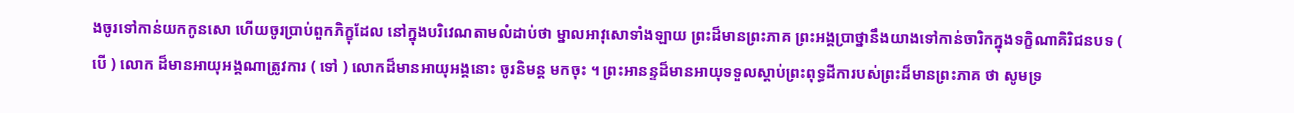ងចូរទៅកាន់យកកូនសោ ហើយចូរប្រាប់ពួកភិក្ខុដែល នៅក្នុងបរិវេណតាមលំដាប់ថា ម្នាលអាវុសោទាំងឡាយ ព្រះដ៏មានព្រះភាគ ព្រះអង្គប្រាថ្នានឹងយាងទៅកាន់ចារិកក្នុងទក្ខិណាគិរិជនបទ ( បើ ) លោក ដ៏មានអាយុអង្គណាត្រូវការ ( ទៅ ) លោកដ៏មានអាយុអង្គនោះ ចូរនិមន្ត មកចុះ ។ ព្រះអានន្ទដ៏មានអាយុទទួលស្តាប់ព្រះពុទ្ធដីការបស់ព្រះដ៏មានព្រះភាគ ថា សូមទ្រ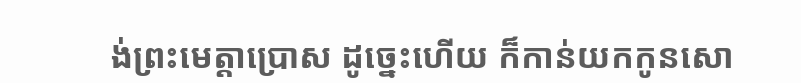ង់ព្រះមេត្តាប្រោស ដូច្នេះហើយ ក៏កាន់យកកូនសោ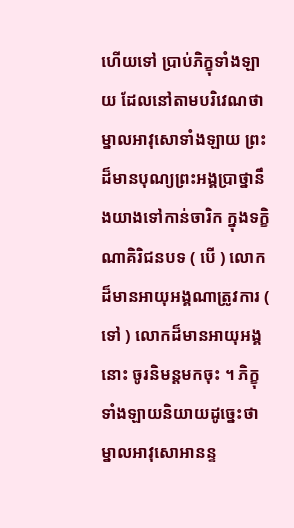ហើយទៅ ប្រាប់ភិក្ខុទាំងឡាយ ដែលនៅតាមបរិវេណថា ម្នាលអាវុសោទាំងឡាយ ព្រះដ៏មានបុណ្យព្រះអង្គប្រាថ្នានឹងយាងទៅកាន់ចារិក ក្នុងទក្ខិណាគិរិជនបទ ( បើ ) លោកដ៏មានអាយុអង្គណាត្រូវការ ( ទៅ ) លោកដ៏មានអាយុអង្គ នោះ ចូរនិមន្តមកចុះ ។ ភិក្ខុទាំងឡាយនិយាយដូច្នេះថា ម្នាលអាវុសោអានន្ទ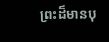ព្រះដ៏មានបុ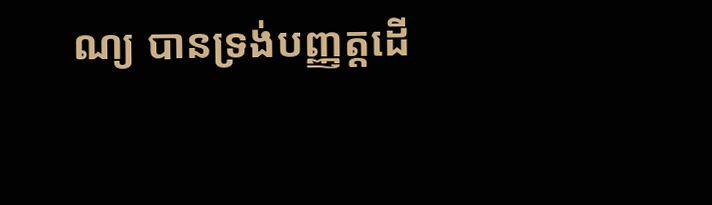ណ្យ បានទ្រង់បញ្ញត្តដើ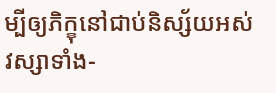ម្បីឲ្យភិក្ខុនៅជាប់និស្ស័យអស់វស្សាទាំង-